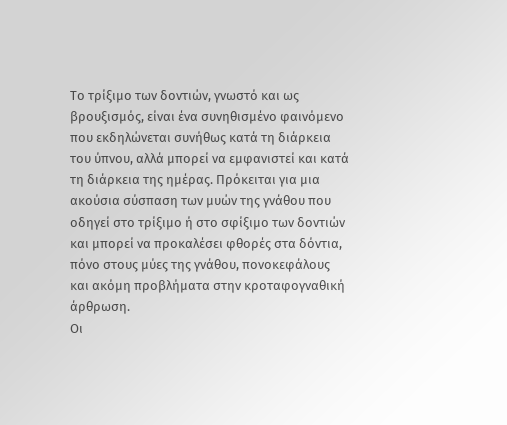Το τρίξιμο των δοντιών, γνωστό και ως βρουξισμός, είναι ένα συνηθισμένο φαινόμενο που εκδηλώνεται συνήθως κατά τη διάρκεια του ύπνου, αλλά μπορεί να εμφανιστεί και κατά τη διάρκεια της ημέρας. Πρόκειται για μια ακούσια σύσπαση των μυών της γνάθου που οδηγεί στο τρίξιμο ή στο σφίξιμο των δοντιών και μπορεί να προκαλέσει φθορές στα δόντια, πόνο στους μύες της γνάθου, πονοκεφάλους και ακόμη προβλήματα στην κροταφογναθική άρθρωση.
Οι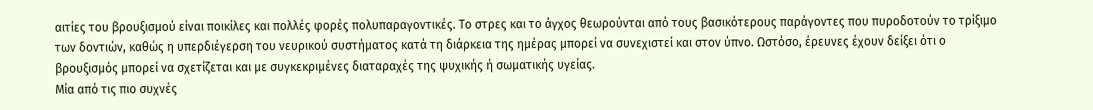αιτίες του βρουξισμού είναι ποικίλες και πολλές φορές πολυπαραγοντικές. Το στρες και το άγχος θεωρούνται από τους βασικότερους παράγοντες που πυροδοτούν το τρίξιμο των δοντιών, καθώς η υπερδιέγερση του νευρικού συστήματος κατά τη διάρκεια της ημέρας μπορεί να συνεχιστεί και στον ύπνο. Ωστόσο, έρευνες έχουν δείξει ότι ο βρουξισμός μπορεί να σχετίζεται και με συγκεκριμένες διαταραχές της ψυχικής ή σωματικής υγείας.
Μία από τις πιο συχνές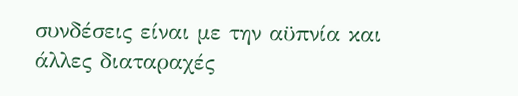συνδέσεις είναι με την αϋπνία και άλλες διαταραχές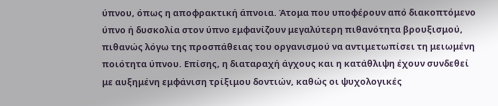ύπνου, όπως η αποφρακτική άπνοια. Άτομα που υποφέρουν από διακοπτόμενο ύπνο ή δυσκολία στον ύπνο εμφανίζουν μεγαλύτερη πιθανότητα βρουξισμού, πιθανώς λόγω της προσπάθειας του οργανισμού να αντιμετωπίσει τη μειωμένη ποιότητα ύπνου. Επίσης, η διαταραχή άγχους και η κατάθλιψη έχουν συνδεθεί με αυξημένη εμφάνιση τρίξιμου δοντιών, καθώς οι ψυχολογικές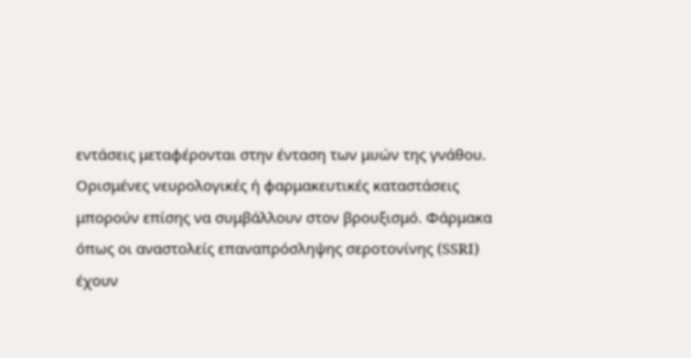εντάσεις μεταφέρονται στην ένταση των μυών της γνάθου.
Ορισμένες νευρολογικές ή φαρμακευτικές καταστάσεις μπορούν επίσης να συμβάλλουν στον βρουξισμό. Φάρμακα όπως οι αναστολείς επαναπρόσληψης σεροτονίνης (SSRI) έχουν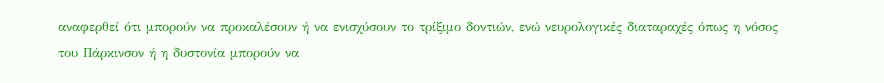αναφερθεί ότι μπορούν να προκαλέσουν ή να ενισχύσουν το τρίξιμο δοντιών, ενώ νευρολογικές διαταραχές όπως η νόσος του Πάρκινσον ή η δυστονία μπορούν να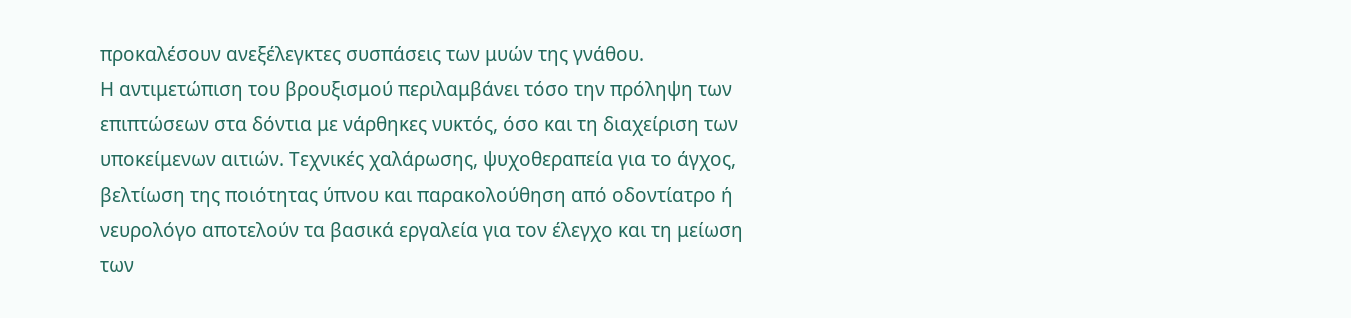προκαλέσουν ανεξέλεγκτες συσπάσεις των μυών της γνάθου.
Η αντιμετώπιση του βρουξισμού περιλαμβάνει τόσο την πρόληψη των επιπτώσεων στα δόντια με νάρθηκες νυκτός, όσο και τη διαχείριση των υποκείμενων αιτιών. Τεχνικές χαλάρωσης, ψυχοθεραπεία για το άγχος, βελτίωση της ποιότητας ύπνου και παρακολούθηση από οδοντίατρο ή νευρολόγο αποτελούν τα βασικά εργαλεία για τον έλεγχο και τη μείωση των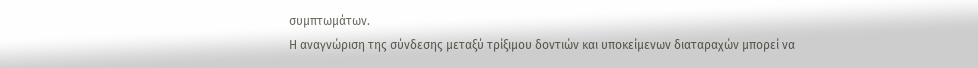συμπτωμάτων.
Η αναγνώριση της σύνδεσης μεταξύ τρίξιμου δοντιών και υποκείμενων διαταραχών μπορεί να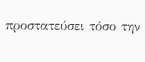προστατεύσει τόσο την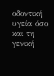οδοντική υγεία όσο και τη γενική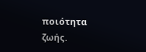ποιότητα ζωής.